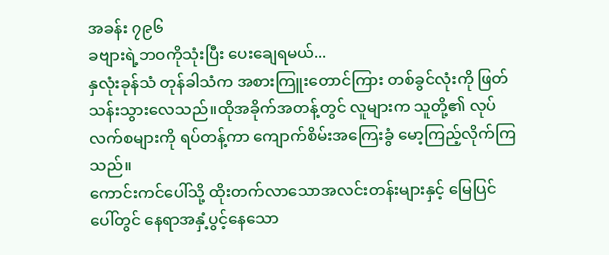အခန်း ၇၉၆
ခဗျားရဲ့ဘဝကိုသုံးပြီး ပေးချေရမယ်...
နှလုံးခုန်သံ တုန်ခါသံက အစားကြူးတောင်ကြား တစ်ခွင်လုံးကို ဖြတ်သန်းသွားလေသည်။ထိုအခိုက်အတန့်တွင် လူများက သူတို့၏ လုပ်လက်စများကို ရပ်တန့်ကာ ကျောက်စိမ်းအကြေးခွံ မော့ကြည့်လိုက်ကြသည်။
ကောင်းကင်ပေါ်သို့ ထိုးတက်လာသောအလင်းတန်းများနှင့် မြေပြင်ပေါ်တွင် နေရာအနှံ့ပွင့်နေသော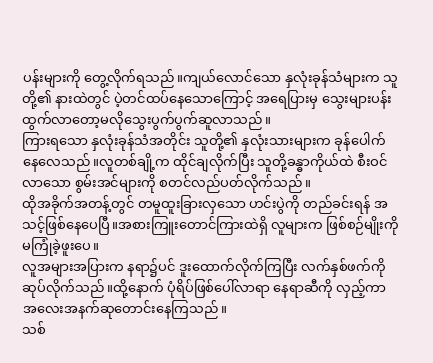ပန်းများကို တွေ့လိုက်ရသည်။ကျယ်လောင်သော နှလုံးခုန်သံများက သူတို့၏ နားထဲတွင် ပဲ့တင်ထပ်နေသောကြောင့် အရေပြားမှ သွေးများပန်းထွက်လာတော့မလိုသွေးပွက်ပွက်ဆူလာသည်။
ကြားရသော နှလုံးခုန်သံအတိုင်း သူတို့၏ နှလုံးသားများက ခုန်ပေါက်နေလေသည်။လူတစ်ချို့က ထိုင်ချလိုက်ပြီး သူတို့ခန္ဓာကိုယ်ထဲ စီးဝင်လာသော စွမ်းအင်များကို စတင်လည်ပတ်လိုက်သည်။
ထိုအခိုက်အတန့်တွင် တမူထူးခြားလှသော ဟင်းပွဲကို တည်ခင်းရန် အသင့်ဖြစ်နေပေပြီ။အစားကြူးတောင်ကြားထဲရှိ လူများက ဖြစ်စဉ်မျိုးကို မကြုံခဲ့ဖူးပေ။
လူအများအပြားက နရာ၌ပင် ဒူးထောက်လိုက်ကြပြီး လက်နှစ်ဖက်ကို ဆုပ်လိုက်သည်။ထို့နောက် ပုံရိပ်ဖြစ်ပေါ်လာရာ နေရာဆီကို လှည့်ကာ အလေးအနက်ဆုတောင်းနေကြသည်။
သစ်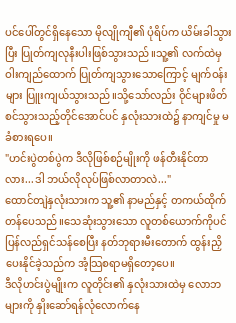ပင်ပေါ်တွင်ရှိနေသော မိုလျိုကျီ၏ ပုံရိပ်က ယိမ်းခါသွားပြီး ပြုတ်ကျလုနီးပါးဖြစ်သွားသည်။သူ့၏ လက်ထဲမှဝါးကျည်ထောက် ပြုတ်ကျသွားသောကြောင့် မျက်ဝန်းများ ပြူးကျယ်သွားသည်။သို့သော်လည်း ဝိုင်များဖိတ်စင်သွားသည့်တိုင်အောင်ပင် နှလုံးသားထဲ၌ နာကျင်မှု မခံစားရပေ။
"ဟင်းပွဲတစ်ပွဲက ဒီလိုဖြစ်စဉ်မျိုးကို ဖန်တီးနိုင်တာလား...ဒါ ဘယ်လိုလုပ်ဖြစ်လာတာလဲ..."
ထောင်တျဲနှလုံးသားက သူ့၏ နာမည်နှင့် တကယ်ထိုက်တန်ပေသည်။သေဆုံးသွားသော လူတစ်ယောက်ကိုပင် ပြန်လည်ရှင်သန်စေပြီး နတ်ဘုရားမီးတောက် ထွန်းညှိပေးနိုင်ခဲ့သည်က အံ့သြစရာမရှိတော့ပေ။
ဒီလိုဟင်းပွဲမျိုးက လူတိုင်း၏ နှလုံးသားထဲမှ လောဘများကို နှိုးဆော်ရန်လုံလောက်နေ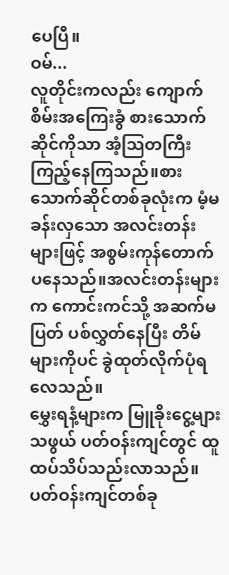ပေပြီ။
ဝမ်...
လူတိုင်းကလည်း ကျောက်စိမ်းအကြေးခွံ စားသောက်ဆိုင်ကိုသာ အံ့သြတကြီးကြည့်နေကြသည်။စားသောက်ဆိုင်တစ်ခုလုံးက မံ့မခန်းလှသော အလင်းတန်းများဖြင့် အစွမ်းကုန်တောက်ပနေသည်။အလင်းတန်းများက ကောင်းကင်သို့ အဆက်မပြတ် ပစ်လွှတ်နေပြီး တိမ်များကိုပင် ခွဲထုတ်လိုက်ပုံရလေသည်။
မွှေးရနံ့များက မြူခိုးငွေ့များသဖွယ် ပတ်ဝန်းကျင်တွင် ထူထပ်သိပ်သည်းလာသည်။ပတ်ဝန်းကျင်တစ်ခု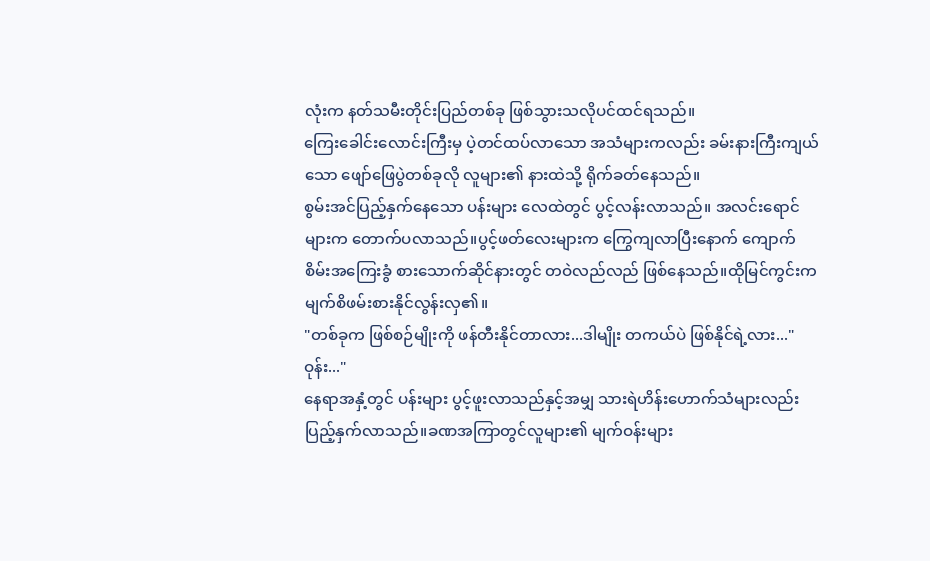လုံးက နတ်သမီးတိုင်းပြည်တစ်ခု ဖြစ်သွားသလိုပင်ထင်ရသည်။
ကြေးခေါင်းလောင်းကြီးမှ ပဲ့တင်ထပ်လာသော အသံများကလည်း ခမ်းနားကြီးကျယ်သော ဖျော်ဖြေပွဲတစ်ခုလို လူများ၏ နားထဲသို့ ရိုက်ခတ်နေသည်။
စွမ်းအင်ပြည့်နှက်နေသော ပန်းများ လေထဲတွင် ပွင့်လန်းလာသည်။ အလင်းရောင်များက တောက်ပလာသည်။ပွင့်ဖတ်လေးများက ကြွေကျလာပြီးနောက် ကျောက်စိမ်းအကြေးခွံ စားသောက်ဆိုင်နားတွင် တဝဲလည်လည် ဖြစ်နေသည်။ထိုမြင်ကွင်းက မျက်စိဖမ်းစားနိုင်လွန်းလှ၏။
"တစ်ခုက ဖြစ်စဉ်မျိုးကို ဖန်တီးနိုင်တာလား...ဒါမျိုး တကယ်ပဲ ဖြစ်နိုင်ရဲ့လား..."
ဝုန်း..."
နေရာအနှံ့တွင် ပန်းများ ပွင့်ဖူးလာသည်နှင့်အမျှ သားရဲဟိန်းဟောက်သံများလည်း ပြည့်နှက်လာသည်။ခဏအကြာတွင်လူများ၏ မျက်ဝန်းများ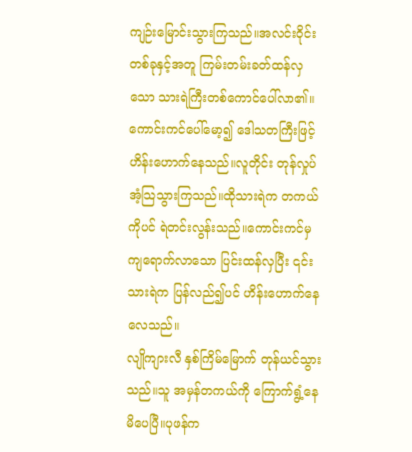ကျဉ်းမြောင်းသွားကြသည်။အလင်းဝိုင်းတစ်ခုနှင့်အတူ ကြမ်းတမ်းခတ်ထန်လှသော သားရဲကြီးတစ်ကောင်ပေါ်လာ၏။
ကောင်းကင်ပေါ်မော့၍ ဒေါသတကြီးဖြင့် ဟိန်းဟောက်နေသည်။လူတိုင်း တုန်လှုပ်အံ့သြသွားကြသည်။ထိုသားရဲက တကယ်ကိုပင် ရဲတင်းလွန်းသည်။ကောင်းကင်မှ ကျရောက်လာသော ပြင်းထန်လှပြီး ၎င်းသားရဲက ပြန်လည်၍ပင် ဟိန်းဟောက်နေလေသည်။
လျိုကျားလီ နှစ်ကြိမ်မြောက် တုန်ယင်သွားသည်။သူ အမှန်တကယ်ကို ကြောက်ရွံ့နေမိပေပြီ။ပုဖန်က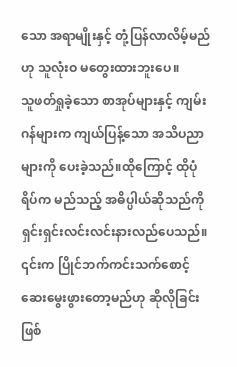သော အရာမျိုးနှင့် တုံ့ပြန်လာလိမ့်မည်ဟု သူလုံးဝ မတွေးထားဘူးပေ။
သူဖတ်ရှုခဲ့သော စာအုပ်များနှင့် ကျမ်းဂန်များက ကျယ်ပြန့်သော အသိပညာများကို ပေးခဲ့သည်။ထိုကြောင့် ထိုပုံရိပ်က မည်သည့် အဓိပ္ပါယ်ဆိုသည်ကို ရှင်းရှင်းလင်းလင်းနားလည်ပေသည်။
၎င်းက ပြိုင်ဘက်ကင်းသက်စောင့်ဆေးမွေးဖွားတော့မည်ဟု ဆိုလိုခြင်းဖြစ်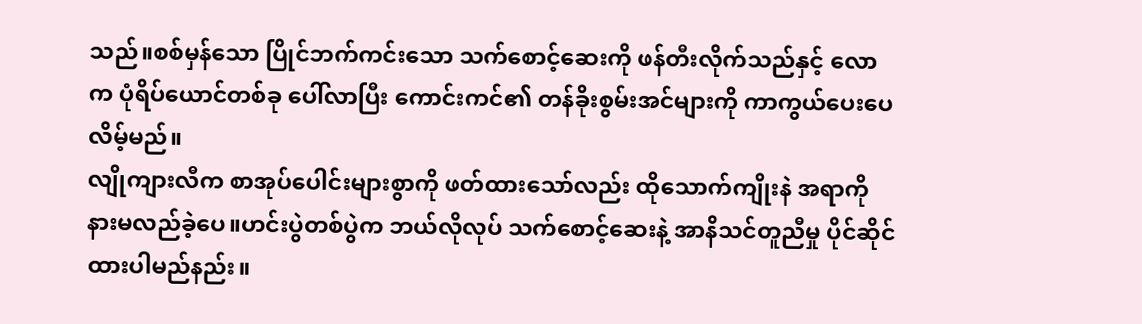သည်။စစ်မှန်သော ပြိုင်ဘက်ကင်းသော သက်စောင့်ဆေးကို ဖန်တီးလိုက်သည်နှင့် လောက ပုံရိပ်ယောင်တစ်ခု ပေါ်လာပြီး ကောင်းကင်၏ တန်ခိုးစွမ်းအင်များကို ကာကွယ်ပေးပေလိမ့်မည်။
လျိုကျားလီက စာအုပ်ပေါင်းများစွာကို ဖတ်ထားသော်လည်း ထိုသောက်ကျိုးနဲ အရာကို နားမလည်ခဲ့ပေ။ဟင်းပွဲတစ်ပွဲက ဘယ်လိုလုပ် သက်စောင့်ဆေးနဲ့ အာနိသင်တူညီမှု ပိုင်ဆိုင်ထားပါမည်နည်း။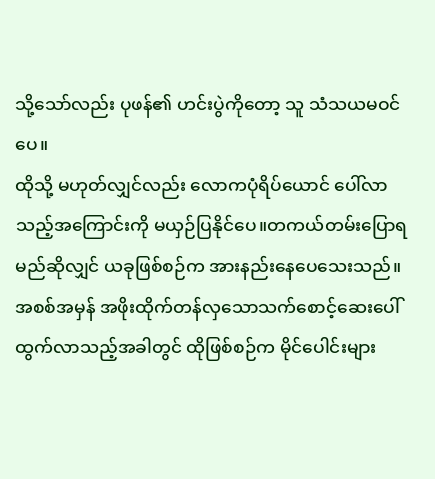သို့သော်လည်း ပုဖန်၏ ဟင်းပွဲကိုတော့ သူ သံသယမဝင်ပေ။
ထိုသို့ မဟုတ်လျှင်လည်း လောကပုံရိပ်ယောင် ပေါ်လာသည့်အကြောင်းကို မယှဉ်ပြနိုင်ပေ။တကယ်တမ်းပြောရမည်ဆိုလျှင် ယခုဖြစ်စဉ်က အားနည်းနေပေသေးသည်။
အစစ်အမှန် အဖိုးထိုက်တန်လှသောသက်စောင့်ဆေးပေါ်ထွက်လာသည့်အခါတွင် ထိုဖြစ်စဉ်က မိုင်ပေါင်းများ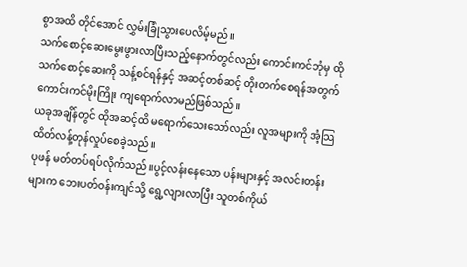စွာအထိ တိုင်အောင် လွှမ်းခြုံသွားပေလိမ့်မည်။
သက်စောင့်ဆေးမွေးဖွားလာပြီးသည့်နောက်တွင်လည်း ကောင်းကင်ဘုံမှ ထိုသက်စောင့်ဆေးကို သန့်စင်ရန်နှင့် အဆင့်တစ်ဆင့် တိုးတက်စေရန်အတွက် ကောင်းကင်မိုးကြိုး ကျရောက်လာမည်ဖြစ်သည်။
ယခုအချိန်တွင် ထိုအဆင့်ထိ မရောက်သေးသော်လည်း လူအများကို အံ့သြထိတ်လန့်တုန်လှုပ်စေခဲ့သည်။
ပုဖန် မတ်တပ်ရပ်လိုက်သည်။ပွင့်လန်းနေသော ပန်းများနှင့် အလင်းတန်းများက ဘေးပတ်ဝန်းကျင်သို့ ရွေ့လျားလာပြီး သူတစ်ကိုယ်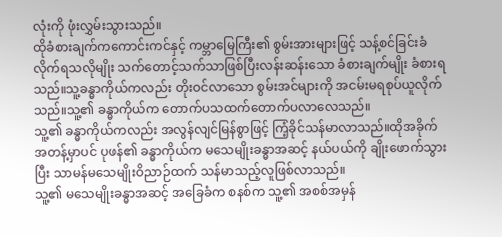လုံးကို ဖုံးလွှမ်းသွားသည်။
ထိုခံစားချက်ကကောင်းကင်နှင့် ကမ္ဘာမြေကြီး၏ စွမ်းအားများဖြင့် သန့်စင်ခြင်းခံလိုက်ရသလိုမျိုး သက်တောင့်သက်သာဖြစ်ပြီးလန်းဆန်းသော ခံစားချက်မျိုး ခံစားရသည်။သူ့ခန္ဓာကိုယ်ကလည်း တိုးဝင်လာသော စွမ်းအင်များကို အငမ်းမရစုပ်ယူလိုက်သည်။သူ့၏ ခန္ဓာကိုယ်က တောက်ပသထက်တောက်ပလာလေသည်။
သူ့၏ ခန္ဓာကိုယ်ကလည်း အလွန်လျင်မြန်စွာဖြင့် ကြံ့ခိုင်သန်မာလာသည်။ထိုအခိုက်အတန့်မှာပင် ပုဖန်၏ ခန္ဓာကိုယ်က မသေမျိုးခန္ဓာအဆင့် နယ်ပယ်ကို ချိုးဖောက်သွားပြီး သာမန်မသေမျိုးဝိညာဉ်ထက် သန်မာသည့်လူဖြစ်လာသည်။
သူ့၏ မသေမျိုးခန္ဓာအဆင့် အခြေခံက စနစ်က သူ့၏ အစစ်အမှန်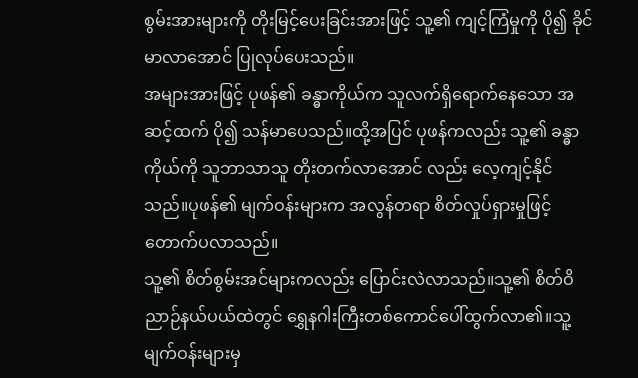စွမ်းအားများကို တိုးမြင့်ပေးခြင်းအားဖြင့် သူ့၏ ကျင့်ကြံမှုကို ပို၍ ခိုင်မာလာအောင် ပြုလုပ်ပေးသည်။
အများအားဖြင့် ပုဖန်၏ ခန္ဓာကိုယ်က သူလက်ရှိရောက်နေသော အဆင့်ထက် ပို၍ သန်မာပေသည်။ထို့အပြင် ပုဖန်ကလည်း သူ့၏ ခန္ဓာကိုယ်ကို သူဘာသာသူ တိုးတက်လာအောင် လည်း လေ့ကျင့်နိုင်သည်။ပုဖန်၏ မျက်ဝန်းများက အလွန်တရာ စိတ်လှုပ်ရှားမှုဖြင့် တောက်ပလာသည်။
သူ့၏ စိတ်စွမ်းအင်များကလည်း ပြောင်းလဲလာသည်။သူ့၏ စိတ်ဝိညာဉ်နယ်ပယ်ထဲတွင် ရွှေနဂါးကြီးတစ်ကောင်ပေါ်ထွက်လာ၏။သူ့မျက်ဝန်းများမှ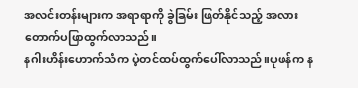အလင်းတန်းများက အရာရာကို ခွဲခြမ်း ဖြတ်နိုင်သည့် အလား တောက်ပဖြာထွက်လာသည်။
နဂါးဟိန်းဟောက်သံက ပဲ့တင်ထပ်ထွက်ပေါ်လာသည်။ပုဖန်က န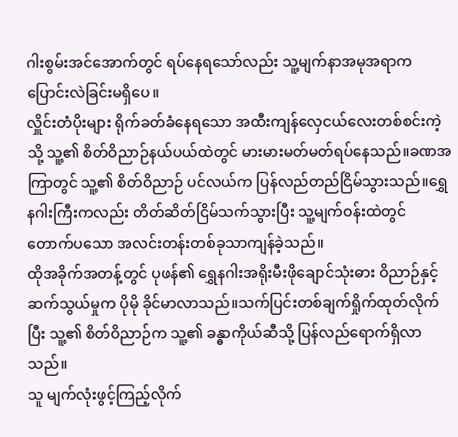ဂါးစွမ်းအင်အောက်တွင် ရပ်နေရသော်လည်း သူ့မျက်နာအမုအရာက ပြောင်းလဲခြင်းမရှိပေ။
လှိူင်းတံပိုးများ ရိုက်ခတ်ခံနေရသော အထီးကျန်လှေငယ်လေးတစ်စင်းကဲ့သို့ သူ့၏ စိတ်ဝိညာဉ်နယ်ပယ်ထဲတွင် မားမားမတ်မတ်ရပ်နေသည်။ခဏအကြာတွင် သူ့၏ စိတ်ဝိညာဉ် ပင်လယ်က ပြန်လည်တည်ငြိမ်သွားသည်။ရွှေနဂါးကြီးကလည်း တိတ်ဆိတ်ငြိမ်သက်သွားပြီး သူ့မျက်ဝန်းထဲတွင် တောက်ပသော အလင်းတန်းတစ်ခုသာကျန်ခဲ့သည်။
ထိုအခိုက်အတန့်တွင် ပုဖန်၏ ရွှေနဂါးအရိုးမီးဖိုချောင်သုံးဓား ဝိညာဉ်နှင့် ဆက်သွယ်မှုက ပိုမို ခိုင်မာလာသည်။သက်ပြင်းတစ်ချက်ရှိုက်ထုတ်လိုက်ပြီး သူ့၏ စိတ်ဝိညာဉ်က သူ့၏ ခန္ဓာကိုယ်ဆီသို့ ပြန်လည်ရောက်ရှိလာသည်။
သူ မျက်လုံးဖွင့်ကြည့်လိုက်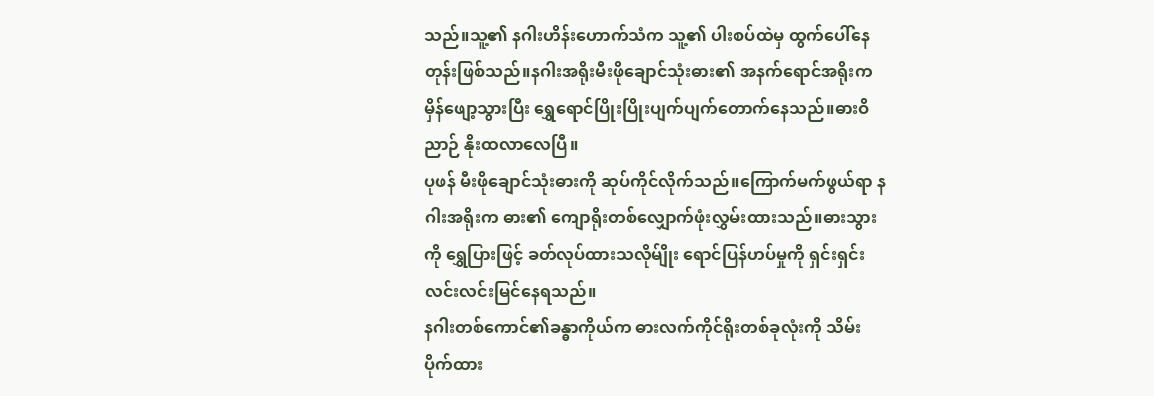သည်။သူ့၏ နဂါးဟိန်းဟောက်သံက သူ့၏ ပါးစပ်ထဲမှ ထွက်ပေါ်နေတုန်းဖြစ်သည်။နဂါးအရိုးမီးဖိုချောင်သုံးဓား၏ အနက်ရောင်အရိုးက မှိန်ဖျော့သွားပြီး ရွှေရောင်ပြိုးပြိုးပျက်ပျက်တောက်နေသည်။ဓားဝိညာဉ် နိုးထလာလေပြီ။
ပုဖန် မီးဖိုချောင်သုံးဓားကို ဆုပ်ကိုင်လိုက်သည်။ကြောက်မက်ဖွယ်ရာ နဂါးအရိုးက ဓား၏ ကျောရိုးတစ်လျှောက်ဖုံးလွှမ်းထားသည်။ဓားသွားကို ရွှေပြားဖြင့် ခတ်လုပ်ထားသလိုမ်ျိုး ရောင်ပြန်ဟပ်မှုကို ရှင်းရှင်းလင်းလင်းမြင်နေရသည်။
နဂါးတစ်ကောင်၏ခန္ဓာကိုယ်က ဓားလက်ကိုင်ရိုးတစ်ခုလုံးကို သိမ်းပိုက်ထား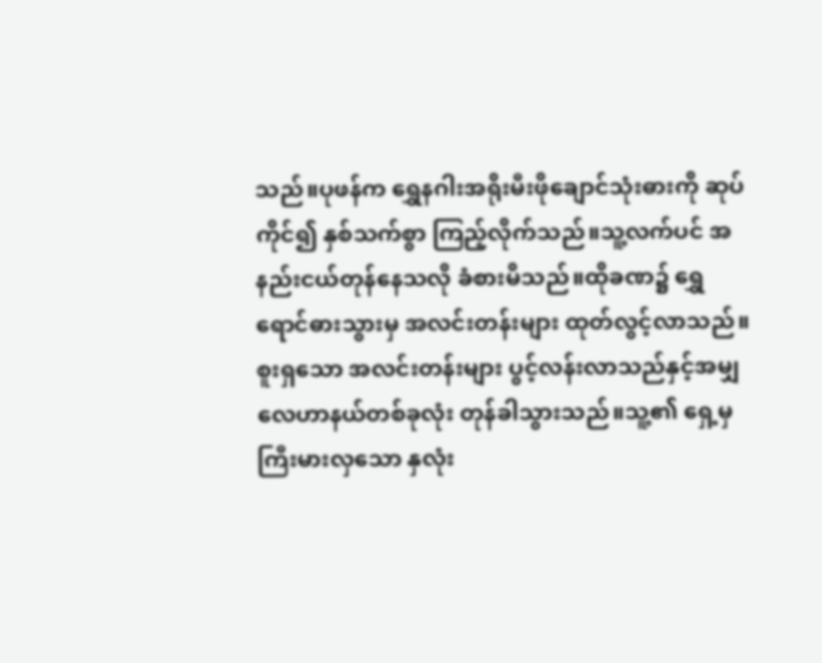သည်။ပုဖန်က ရွှေနဂါးအရိုးမီးဖိုချောင်သုံးဓားကို ဆုပ်ကိုင်၍ နှစ်သက်စွာ ကြည့်လိုက်သည်။သူ့လက်ပင် အနည်းငယ်တုန်နေသလို ခံစားမိသည်။ထိုခဏ၌ ရွှေရောင်ဓားသွားမှ အလင်းတန်းများ ထုတ်လွင့်လာသည်။
စူးရှသော အလင်းတန်းများ ပွင့်လန်းလာသည်နှင့်အမျှ လေဟာနယ်တစ်ခုလုံး တုန်ခါသွားသည်။သူ့၏ ရှေ့မှ ကြီးမားလှသော နှလုံး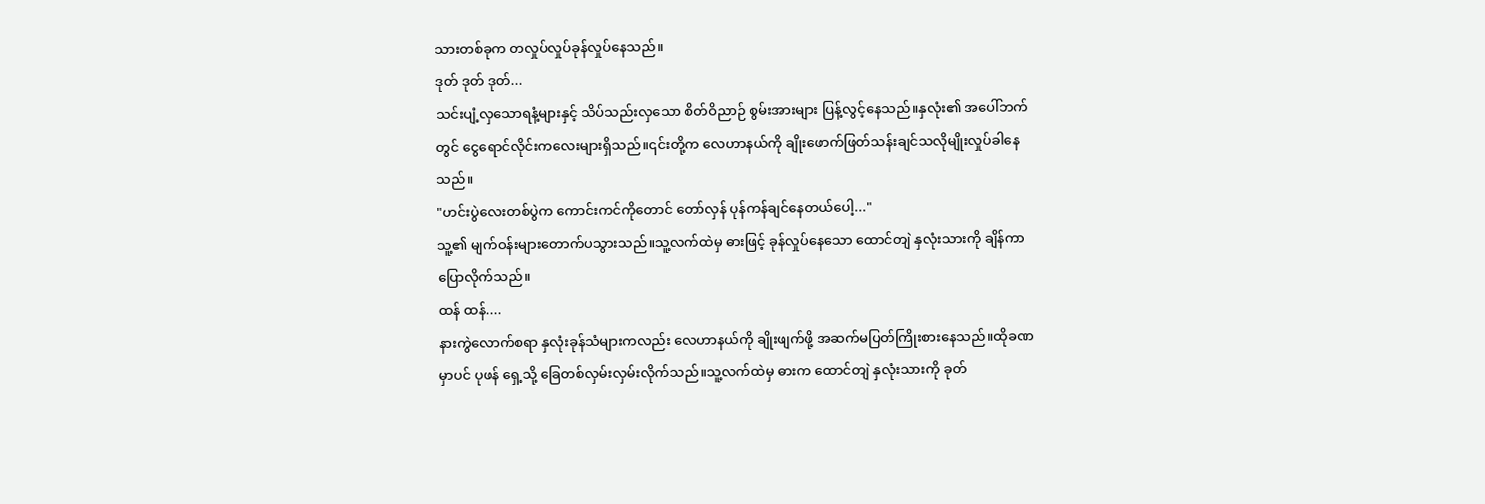သားတစ်ခုက တလှုပ်လှုပ်ခုန်လှုပ်နေသည်။
ဒုတ် ဒုတ် ဒုတ်...
သင်းပျံ့လှသောရနံ့များနှင့် သိပ်သည်းလှသော စိတ်ဝိညာဉ် စွမ်းအားများ ပြန့်လွင့်နေသည်။နှလုံး၏ အပေါ်ဘက်တွင် ငွေရောင်လိုင်းကလေးများရှိသည်။၎င်းတို့က လေဟာနယ်ကို ချိုးဖောက်ဖြတ်သန်းချင်သလိုမျိုးလှုပ်ခါနေသည်။
"ဟင်းပွဲလေးတစ်ပွဲက ကောင်းကင်ကိုတောင် တော်လှန် ပုန်ကန်ချင်နေတယ်ပေါ့..."
သူ့၏ မျက်ဝန်းများတောက်ပသွားသည်။သူ့လက်ထဲမှ ဓားဖြင့် ခုန်လှုပ်နေသော ထောင်တျဲ နှလုံးသားကို ချိန်ကာ ပြောလိုက်သည်။
ထန် ထန်....
နားကွဲလောက်စရာ နှလုံးခုန်သံများကလည်း လေဟာနယ်ကို ချိုးဖျက်ဖို့ အဆက်မပြတ်ကြိုးစားနေသည်။ထိုခဏမှာပင် ပုဖန် ရှေ့သို့ ခြေတစ်လှမ်းလှမ်းလိုက်သည်။သူ့လက်ထဲမှ ဓားက ထောင်တျဲ နှလုံးသားကို ခုတ်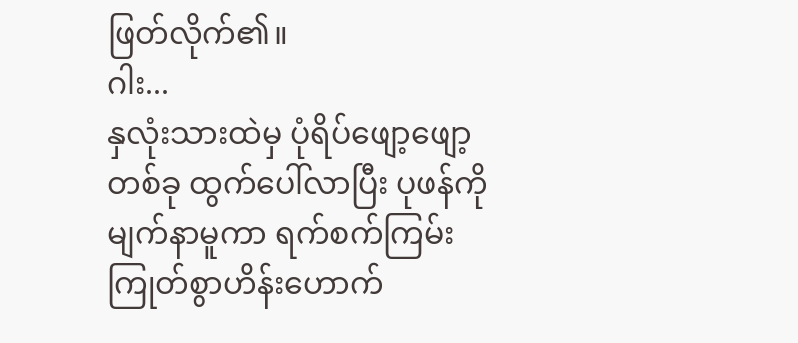ဖြတ်လိုက်၏။
ဂါး...
နှလုံးသားထဲမှ ပုံရိပ်ဖျော့ဖျော့တစ်ခု ထွက်ပေါ်လာပြီး ပုဖန်ကို မျက်နာမူကာ ရက်စက်ကြမ်းကြုတ်စွာဟိန်းဟောက်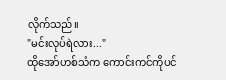လိုက်သည်။
"မင်းလုပ်ရဲလား..."
ထိုအော်ဟစ်သံက ကောင်းကင်ကိုပင်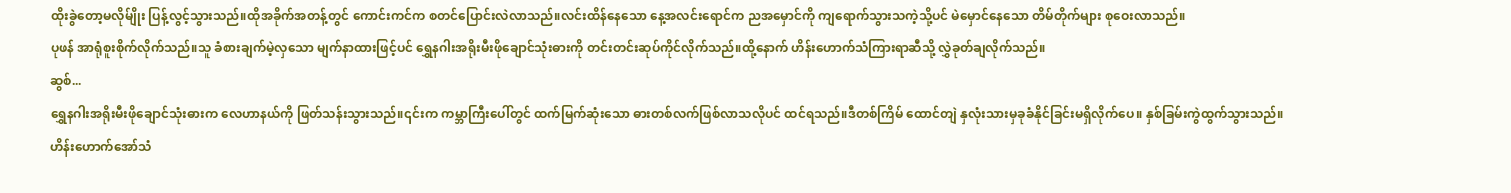ထိုးခွဲတော့မလိုမ်ျိုး ပြန့်လွင့်သွားသည်။ထိုအခိုက်အတန့်တွင် ကောင်းကင်က စတင်ပြောင်းလဲလာသည်။လင်းထိန်နေသော နေ့အလင်းရောင်က ညအမှောင်ကို ကျရောက်သွားသကဲ့သို့ပင် မဲမှောင်နေသော တိမ်တိုက်များ စုဝေးလာသည်။
ပုဖန် အာရုံစူးစိုက်လိုက်သည်။သူ ခံစားချက်မဲ့လှသော မျက်နာထားဖြင့်ပင် ရွှေနဂါးအရိုးမီးဖိုချောင်သုံးဓားကို တင်းတင်းဆုပ်ကိုင်လိုက်သည်။ထို့နောက် ဟိန်းဟောက်သံကြားရာဆီသို့ လွှဲခုတ်ချလိုက်သည်။
ဆွစ်...
ရွှေနဂါးအရိုးမီးဖိုချောင်သုံးဓားက လေဟာနယ်ကို ဖြတ်သန်းသွားသည်။၎င်းက ကမ္ဘာကြီးပေါ်တွင် ထက်မြက်ဆုံးသော ဓားတစ်လက်ဖြစ်လာသလိုပင် ထင်ရသည်။ဒီတစ်ကြိမ် ထောင်တျဲ နှလုံးသားမှခုခံနိုင်ခြင်းမရှိလိုက်ပေ။ နှစ်ခြမ်းကွဲထွက်သွားသည်။
ဟိန်းဟောက်အော်သံ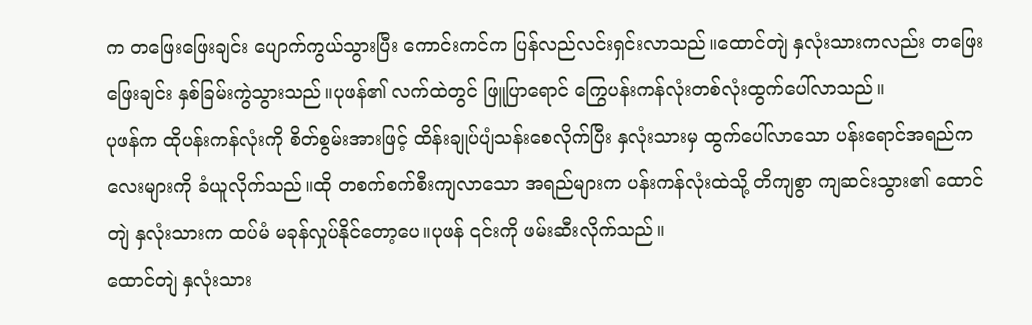က တဖြေးဖြေးချင်း ပျောက်ကွယ်သွားပြီး ကောင်းကင်က ပြန်လည်လင်းရှင်းလာသည်။ထောင်တျဲ နှလုံးသားကလည်း တဖြေးဖြေးချင်း နှစ်ခြမ်းကွဲသွားသည်။ပုဖန်၏ လက်ထဲတွင် ဖြူပြာရောင် ကြွေပန်းကန်လုံးတစ်လုံးထွက်ပေါ်လာသည်။
ပုဖန်က ထိုပန်းကန်လုံးကို စိတ်စွမ်းအားဖြင့် ထိန်းချုပ်ပျံသန်းစေလိုက်ပြီး နှလုံးသားမှ ထွက်ပေါ်လာသော ပန်းရောင်အရည်ကလေးများကို ခံယူလိုက်သည်။ထို တစက်စက်စီးကျလာသော အရည်များက ပန်းကန်လုံးထဲသို့ တိကျစွာ ကျဆင်းသွား၏ ထောင်တျဲ နှလုံးသားက ထပ်မံ မခုန်လှုပ်နိုင်တော့ပေ။ပုဖန် ၎င်းကို ဖမ်းဆီးလိုက်သည်။
ထောင်တျဲ နှလုံးသား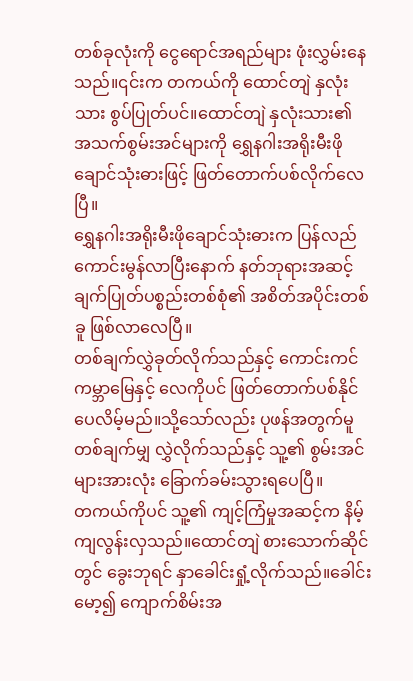တစ်ခုလုံးကို ငွေရောင်အရည်များ ဖုံးလွှမ်းနေသည်။၎င်းက တကယ်ကို ထောင်တျဲ နှလုံးသား စွပ်ပြုတ်ပင်။ထောင်တျဲ နှလုံးသား၏ အသက်စွမ်းအင်များကို ရွှေနဂါးအရိုးမီးဖိုချောင်သုံးဓားဖြင့် ဖြတ်တောက်ပစ်လိုက်လေပြီ။
ရွှေနဂါးအရိုးမီးဖိုချောင်သုံးဓားက ပြန်လည် ကောင်းမွန်လာပြီးနောက် နတ်ဘုရားအဆင့် ချက်ပြုတ်ပစ္စည်းတစ်စုံ၏ အစိတ်အပိုင်းတစ်ခူ ဖြစ်လာလေပြီ။
တစ်ချက်လွှဲခုတ်လိုက်သည်နှင့် ကောင်းကင်ကမ္ဘာမြေနှင့် လေကိုပင် ဖြတ်တောက်ပစ်နိုင်ပေလိမ့်မည်။သို့သော်လည်း ပုဖန်အတွက်မူ တစ်ချက်မျှ လွှဲလိုက်သည်နှင့် သူ့၏ စွမ်းအင်များအားလုံး ခြောက်ခမ်းသွားရပေပြီ။
တကယ်ကိုပင် သူ့၏ ကျင့်ကြံမှုအဆင့်က နိမ့်ကျလွန်းလှသည်။ထောင်တျဲ စားသောက်ဆိုင်တွင် ခွေးဘုရင် နှာခေါင်းရှုံ့လိုက်သည်။ခေါင်းမော့၍ ကျောက်စိမ်းအ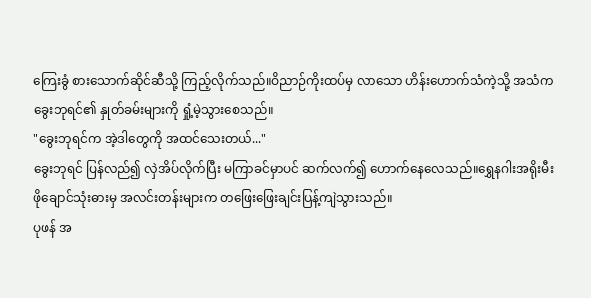ကြေးခွံ စားသောက်ဆိုင်ဆီသို့ ကြည့်လိုက်သည်။ဝိညာဉ်ကိုးထပ်မှ လာသော ဟိန်းဟောက်သံကဲ့သို့ အသံက ခွေးဘုရင်၏ နှုတ်ခမ်းများကို ရှုံ့မဲ့သွားစေသည်။
"ခွေးဘုရင်က အဲ့ဒါတွေကို အထင်သေးတယ်..."
ခွေးဘုရင် ပြန်လည်၍ လှဲအိပ်လိုက်ပြီး မကြာခင်မှာပင် ဆက်လက်၍ ဟောက်နေလေသည်။ရွှေနဂါးအရိုးမီးဖိုချောင်သုံးဓားမှ အလင်းတန်းများက တဖြေးဖြေးချင်းပြန့်ကျဲသွားသည်။
ပုဖန် အ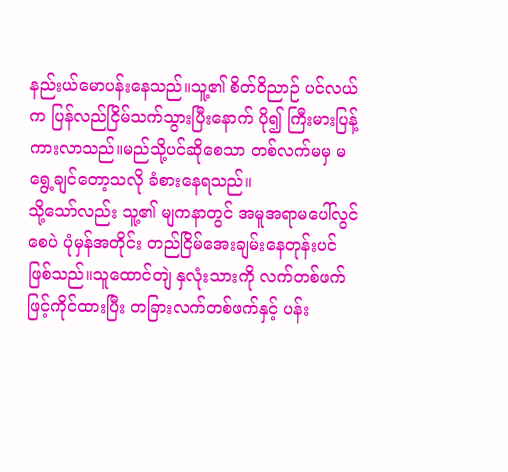နည်းယ်မောပန်းနေသည်။သူ့၏ စိတ်ဝိညာဉ် ပင်လယ်က ပြန်လည်ငြိမ်သက်သွားပြီးနောက် ပို၍ ကြီးမားပြန့်ကားလာသည်။မည်သို့ပင်ဆိုစေသာ တစ်လက်မမှ မရွေ့ချင်တော့သလို ခံစားနေရသည်။
သို့သော်လည်း သူ့၏ မျကနာတွင် အမူအရာမပေါ်လွင်စေပဲ ပုံမှန်အတိုင်း တည်ငြိမ်အေးချမ်းနေတုန်းပင်ဖြစ်သည်။သူထောင်တျဲ နှလုံးသားကို လက်တစ်ဖက်ဖြင့်ကိုင်ထားပြီး တခြားလက်တစ်ဖက်နှင့် ပန်း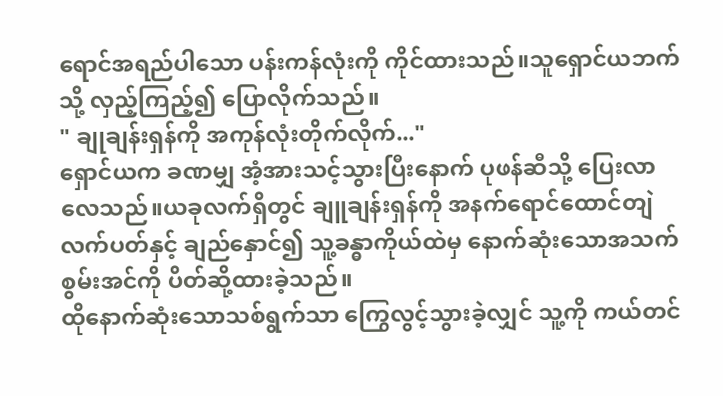ရောင်အရည်ပါသော ပန်းကန်လုံးကို ကိုင်ထားသည်။သူရှောင်ယဘက်သို့ လှည့်ကြည့်၍ ပြောလိုက်သည်။
" ချုချန်းရှန်ကို အကုန်လုံးတိုက်လိုက်..."
ရှောင်ယက ခဏမျှ အံ့အားသင့်သွားပြီးနောက် ပုဖန်ဆီသို့ ပြေးလာလေသည်။ယခုလက်ရှိတွင် ချူချန်းရှန်ကို အနက်ရောင်ထောင်တျဲလက်ပတ်နှင့် ချည်နှောင်၍ သူ့ခန္ဓာကိုယ်ထဲမှ နောက်ဆုံးသောအသက်စွမ်းအင်ကို ပိတ်ဆို့ထားခဲ့သည်။
ထိုနောက်ဆုံးသောသစ်ရွက်သာ ကြွေလွင့်သွားခဲ့လျှင် သူ့ကို ကယ်တင်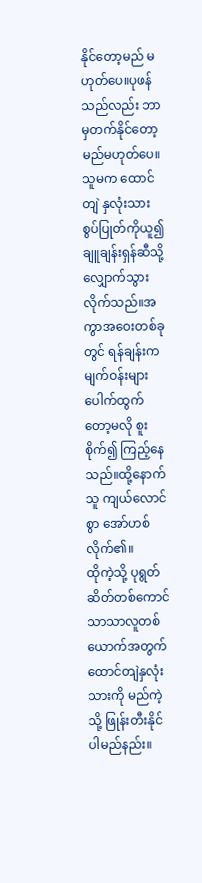နိုင်တော့မည် မဟုတ်ပေ။ပုဖန်သည်လည်း ဘာမှတက်နိုင်တော့မည်မဟုတ်ပေ။
သူမက ထောင်တျဲ နှလုံးသားစွပ်ပြုတ်ကိုယူ၍ ချူချန်းရှန်ဆီသို့ လျှောက်သွားလိုက်သည်။အကွာအဝေးတစ်ခုတွင် ရန်ချန်းက မျက်ဝန်းများပေါက်ထွက်တော့မလို စူးစိုက်၍ ကြည့်နေသည်။ထို့နောက် သူ ကျယ်လောင်စွာ အော်ဟစ်လိုက်၏။
ထိုကဲ့သို့ ပုရွတ်ဆိတ်တစ်ကောင်သာသာလူတစ်ယောက်အတွက် ထောင်တျဲနှလုံးသားကို မည်ကဲ့သို့ ဖြုန်းတီးနိုင်ပါမည်နည်း။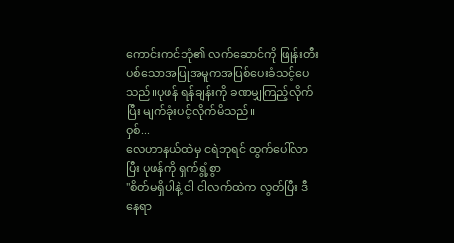ကောင်းကင်ဘုံ၏ လက်ဆောင်ကို ဖြုန်းတီးပစ်သောအပြုအမူကအပြစ်ပေးခံသင့်ပေသည်။ပုဖန် ရန်ချန်းကို ခဏမျှကြည့်လိုက်ပြီး မျက်ခုံးပင့်လိုက်မိသည်။
ဝှစ်...
လေဟာနယ်ထဲမှ ငရဲဘုရင် ထွက်ပေါ်လာပြီး ပုဖန်ကို ရှက်ရွံ့စွာ
"စိတ်မရှိပါနဲ့ ငါ ငါလက်ထဲက လွတ်ပြီး ဒီနေရာ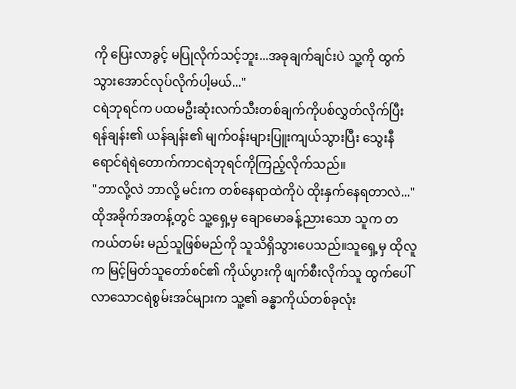ကို ပြေးလာခွင့် မပြုလိုက်သင့်ဘူး...အခုချက်ချင်းပဲ သူ့ကို ထွက်သွားအောင်လုပ်လိုက်ပါ့မယ်..."
ငရဲဘုရင်က ပထမဦးဆုံးလက်သီးတစ်ချက်ကိုပစ်လွှတ်လိုက်ပြီး ရန်ချန်း၏ ယန်ချန်း၏ မျက်ဝန်းများပြူးကျယ်သွားပြီး သွေးနီရောင်ရဲရဲတောက်ကာငရဲဘုရင်ကိုကြည့်လိုက်သည်။
"ဘာလို့လဲ ဘာလို့ မင်းက တစ်နေရာထဲကိုပဲ ထိုးနှက်နေရတာလဲ..."
ထိုအခိုက်အတန့်တွင် သူ့ရှေ့မှ ချောမောခန့်ညားသော သူက တကယ်တမ်း မည်သူဖြစ်မည်ကို သူသိရှိသွားပေသည်။သူရှေ့မှ ထိုလူက မြင့်မြတ်သူတော်စင်၏ ကိုယ်ပွားကို ဖျက်စီးလိုက်သူ ထွက်ပေါ်လာသောငရဲစွမ်းအင်များက သူ့၏ ခန္ဓာကိုယ်တစ်ခုလုံး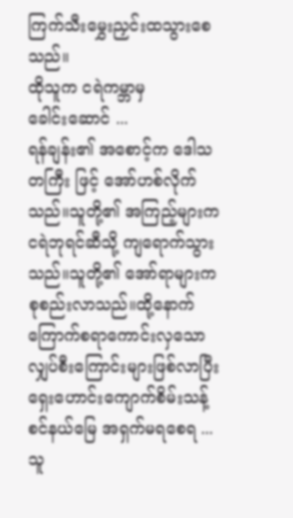ကြက်သီးမွှေးညှင်းထသွားစေသည်။
ထိုသူက ငရဲကမ္ဘာမှ
ခေါင်းဆောင် ...
ရန်ချန်း၏ အစောင့်က ဒေါသတကြီး ဖြင့် အော်ဟစ်လိုက်သည်။သူတို့၏ အကြည့်များက ငရဲဘုရင်ဆီသို့ ကျရောက်သွားသည်။သူတို့၏ အော်ရာများက စုစည်းလာသည်။ထို့နောက် ကြောက်စရာကောင်းလှသောလျှပ်စီးကြောင်းများဖြစ်လာပြီး
ရှေးဟောင်းကျောက်စိမ်းသန့်စင်နယ်မြေ အရှက်မရစေရ ...
သူ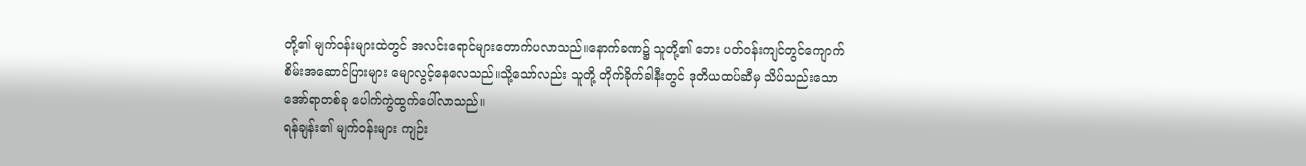တို့၏ မျက်ဝန်းများထဲတွင် အလင်းရောင်များတောက်ပလာသည်။နောက်ခဏ၌ သူတို့၏ ဘေး ပတ်ဝန်းကျင်တွင်ကျောက်စိမ်းအဆောင်ပြားများ မျောလွင့်နေလေသည်။သို့သော်လည်း သူတို့ တိုက်ခိုက်ခါနီးတွင် ဒုတိယထပ်ဆီမှ သိပ်သည်းသော အော်ရာတစ်ခု ပေါက်ကွဲထွက်ပေါ်လာသည်။
ရန်ချန်း၏ မျက်ဝန်းများ ကျဉ်း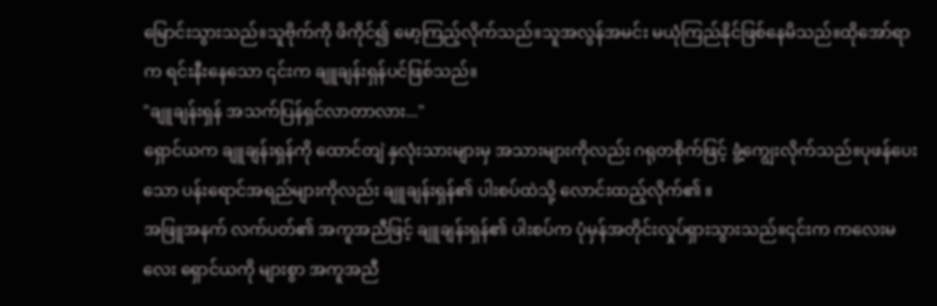မြောင်းသွားသည်။သူဗိုက်ကို ဖိကိုင်၍ မော့ကြည့်လိုက်သည်။သူအလွန်အမင်း မယုံကြည်နိုင်ဖြစ်နေမိသည်။ထိုအော်ရာက ရင်းနီးနေသော ၎င်းက ချူချန်းရှန်ပင်ဖြစ်သည်။
"ချူချန်းရှန် အသက်ပြန်ရှင်လာတာလား..."
ရှောင်ယက ချူချန်းရှန်ကို ထောင်တျဲ နှလုံးသားများမှ အသားများကိုလည်း ဂရုတစိုက်ဖြင့် ခွံ့ကျွေးလိုက်သည်။ပုဖန်ပေးသော ပန်းရောင်အရည်များကိုလည်း ချူချန်းရှန်၏ ပါးစပ်ထဲသို့ လောင်းထည့်လိုက်၏ ။
အဖြူအနက် လက်ပတ်၏ အကူအညီဖြင့် ချူချန်းရှန်၏ ပါးစပ်က ပုံမှန်အတိုင်းလှုပ်ရှားသွားသည်။၎င်းက ကလေးမလေး ရှောင်ယကို များစွာ အကူအညီ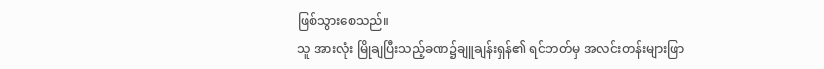ဖြစ်သွားစေသည်။
သူ အားလုံး မြိုချပြီးသည့်ခဏ၌ချူချန်းရှန်၏ ရင်ဘတ်မှ အလင်းတန်းများဖြာ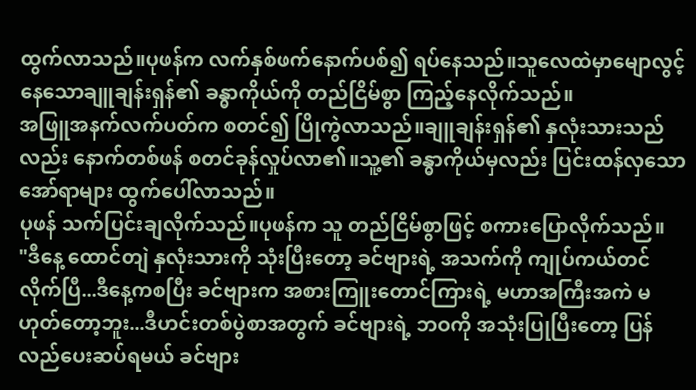ထွက်လာသည်။ပုဖန်က လက်နှစ်ဖက်နောက်ပစ်၍ ရပ်နေသည်။သူလေထဲမှာမျောလွင့်နေသောချူချန်းရှန်၏ ခန္ဓာကိုယ်ကို တည်ငြိမ်စွာ ကြည့်နေလိုက်သည်။
အဖြူအနက်လက်ပတ်က စတင်၍ ပြိုကွဲလာသည်။ချူချန်းရှန်၏ နှလုံးသားသည်လည်း နောက်တစ်ဖန် စတင်ခုန်လှုပ်လာ၏။သူ့၏ ခန္ဓာကိုယ်မှလည်း ပြင်းထန်လှသော အော်ရာများ ထွက်ပေါ်လာသည်။
ပုဖန် သက်ပြင်းချလိုက်သည်။ပုဖန်က သူ တည်ငြိမ်စွာဖြင့် စကားပြောလိုက်သည်။
"ဒီနေ့ ထောင်တျဲ နှလုံးသားကို သုံးပြီးတော့ ခင်ဗျားရဲ့ အသက်ကို ကျုပ်ကယ်တင်လိုက်ပြီ...ဒီနေ့ကစပြီး ခင်ဗျားက အစားကြူးတောင်ကြားရဲ့ မဟာအကြီးအကဲ မဟုတ်တော့ဘူး...ဒီဟင်းတစ်ပွဲစာအတွက် ခင်ဗျားရဲ့ ဘဝကို အသုံးပြုပြီးတော့ ပြန်လည်ပေးဆပ်ရမယ် ခင်ဗျား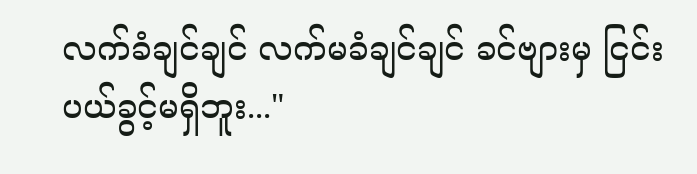လက်ခံချင်ချင် လက်မခံချင်ချင် ခင်ဗျားမှ ငြင်းပယ်ခွင့်မရှိဘူး..."